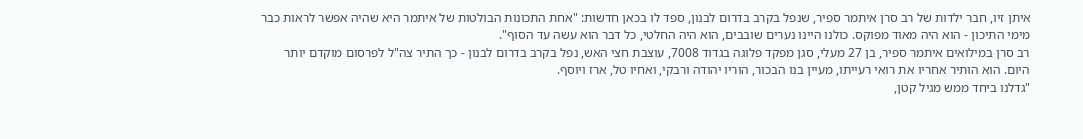איתן זיו, חבר ילדות של רב סרן איתמר ספיר, שנפל בקרב בדרום לבנון, ספד לו בכאן חדשות: "אחת התכונות הבולטות של איתמר היא שהיה אפשר לראות כבר מימי התיכון - הוא היה מאוד מפוקס. כולנו היינו נערים שובבים, הוא היה החלטי, כל דבר הוא עשה עד הסוף".
רב סרן במילואים איתמר ספיר, בן 27 מעלי, סגן מפקד פלוגה בגדוד 7008, עוצבת חצי האש, נפל בקרב בדרום לבנון - כך התיר צה"ל לפרסום מוקדם יותר היום. הוא הותיר אחריו את רואי רעייתו, מעיין בנו הבכור, הוריו יהודה ורבקי, ואחיו טל, ארז ויוסף.
"גדלנו ביחד ממש מגיל קטן,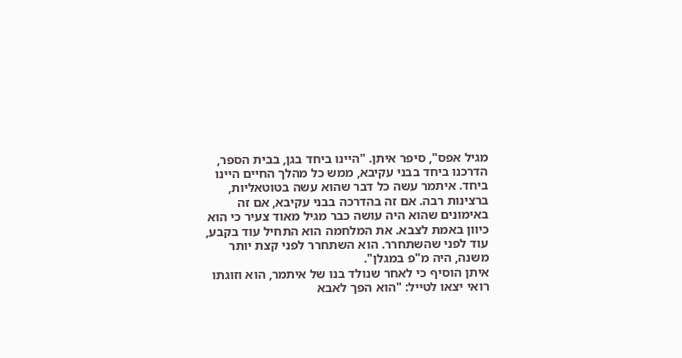מגיל אפס", סיפר איתן. "היינו ביחד בגן, בבית הספר, הדרכנו ביחד בבני עקיבא, ממש כל מהלך החיים היינו ביחד. איתמר עשה כל דבר שהוא עשה בטוטאליות, ברצינות רבה. אם זה בהדרכה בבני עקיבא, אם זה באימונים שהוא היה עושה כבר מגיל מאוד צעיר כי הוא כיוון באמת לצבא. את המלחמה הוא התחיל עוד בקבע, עוד לפני שהשתחרר. הוא השתחרר לפני קצת יותר משנה, היה מ"פ במגלן".
איתן הוסיף כי לאחר שנולד בנו של איתמר, הוא וזוגתו רואי יצאו לטייל: "הוא הפך לאבא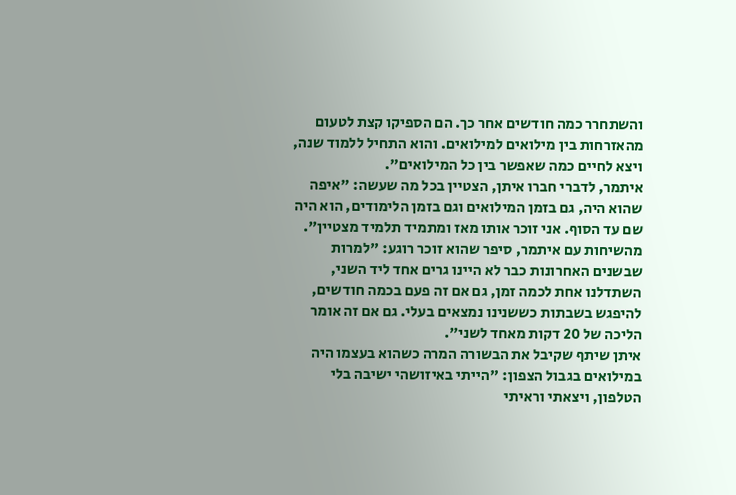והשתחרר כמה חודשים אחר כך. הם הספיקו קצת לטעום מהאזרחות בין מילואים למילואים. והוא התחיל ללמוד שנה, ויצא לחיים כמה שאפשר בין כל המילואים".
איתמר, לדברי חברו איתן, הצטיין בכל מה שעשה: "איפה שהוא היה, גם בזמן המילואים וגם בזמן הלימודים, הוא היה שם עד הסוף. אני זוכר אותו מאז ומתמיד תלמיד מצטיין". מהשיחות עם איתמר, סיפר שהוא זוכר רוגע: "למרות שבשנים האחרונות כבר לא היינו גרים אחד ליד השני, השתדלנו אחת לכמה זמן, גם אם זה פעם בכמה חודשים, להיפגש בשבתות כששנינו נמצאים בעלי. גם אם זה אומר הליכה של 20 דקות מאחד לשני".
איתן שיתף שקיבל את הבשורה המרה כשהוא בעצמו היה במילואים בגבול הצפון: "הייתי באיזושהי ישיבה בלי הטלפון, ויצאתי וראיתי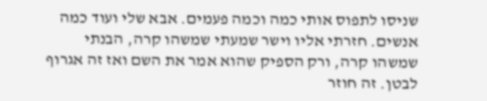שניסו לתפוס אותי כמה וכמה פעמים. אבא שלי ועוד כמה אנשים. חזרתי אליו וישר שמעתי שמשהו קרה, הבנתי שמשהו קרה, ורק הספיק שהוא אמר את השם ואז זה אגרוף לבטן. זה חוזר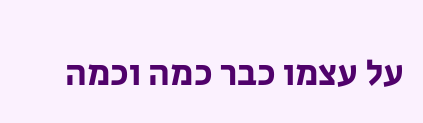על עצמו כבר כמה וכמה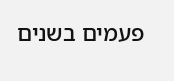פעמים בשנים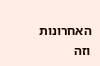האחרונות וזה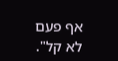אף פעם לא קל".